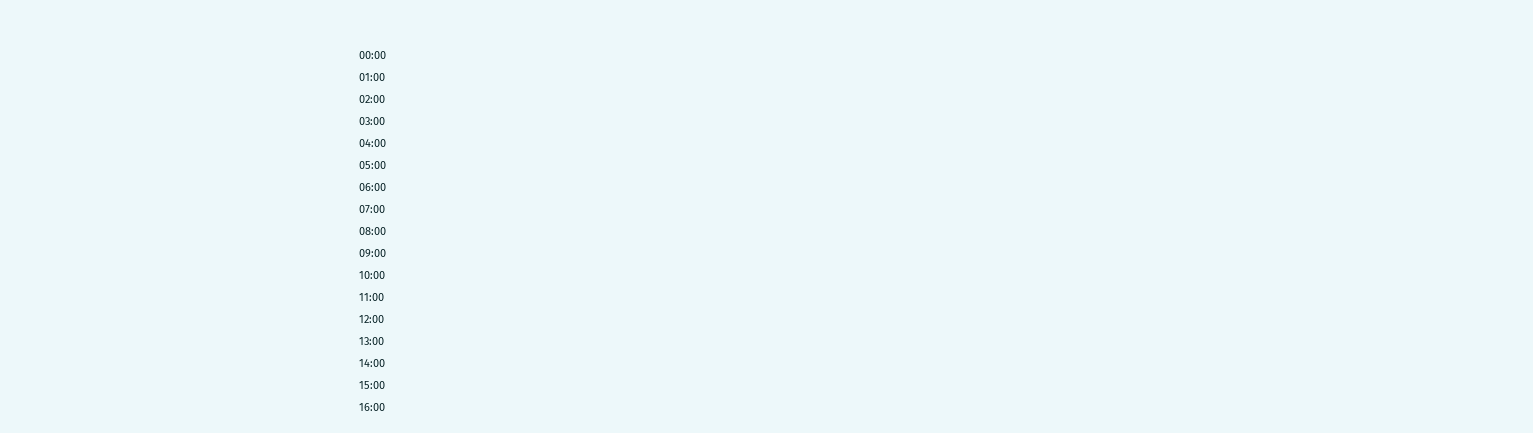00:00
01:00
02:00
03:00
04:00
05:00
06:00
07:00
08:00
09:00
10:00
11:00
12:00
13:00
14:00
15:00
16:00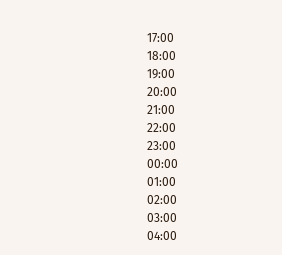17:00
18:00
19:00
20:00
21:00
22:00
23:00
00:00
01:00
02:00
03:00
04:00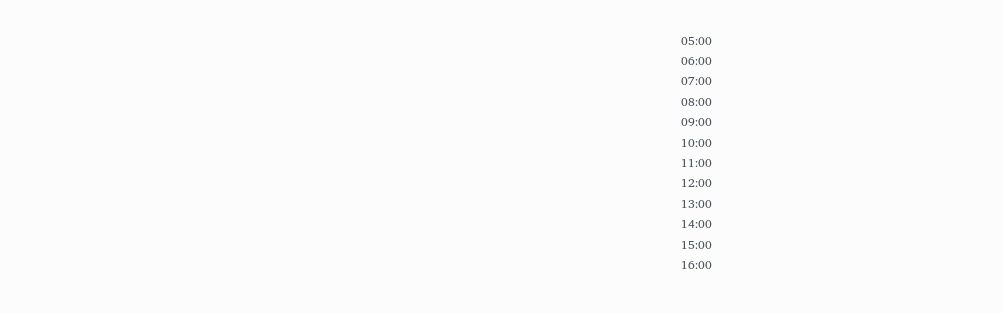05:00
06:00
07:00
08:00
09:00
10:00
11:00
12:00
13:00
14:00
15:00
16:00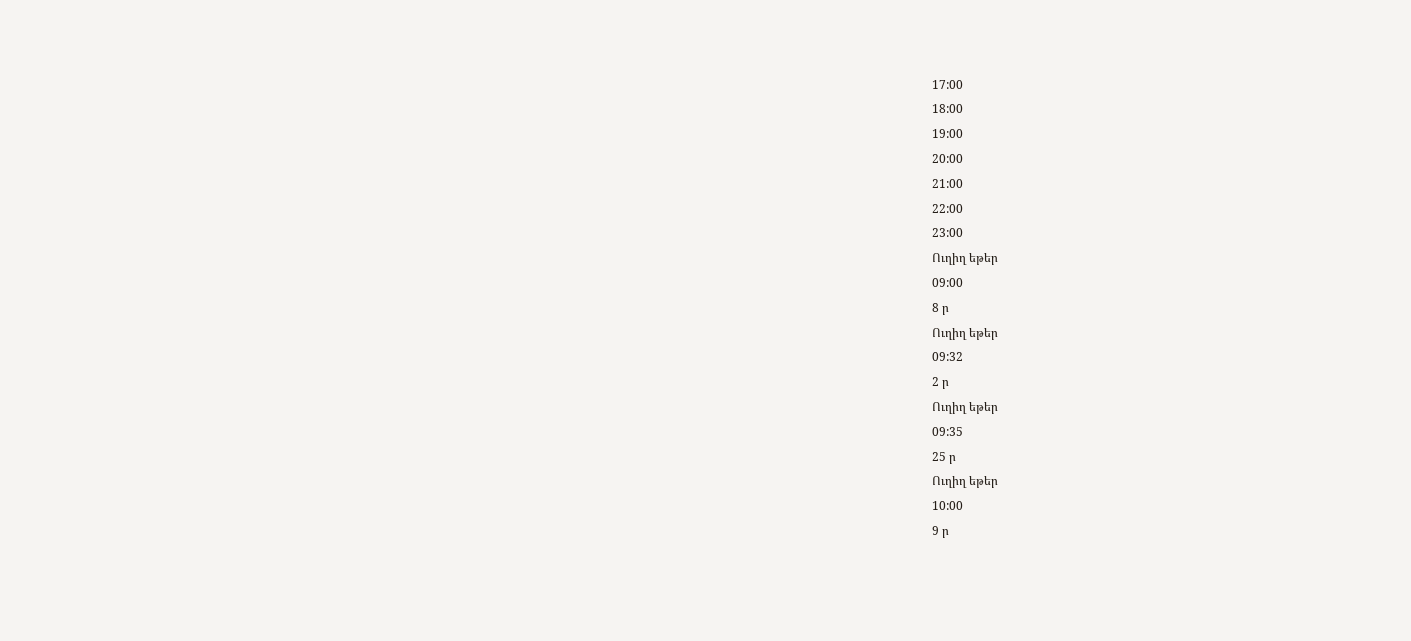17:00
18:00
19:00
20:00
21:00
22:00
23:00
Ուղիղ եթեր
09:00
8 ր
Ուղիղ եթեր
09:32
2 ր
Ուղիղ եթեր
09:35
25 ր
Ուղիղ եթեր
10:00
9 ր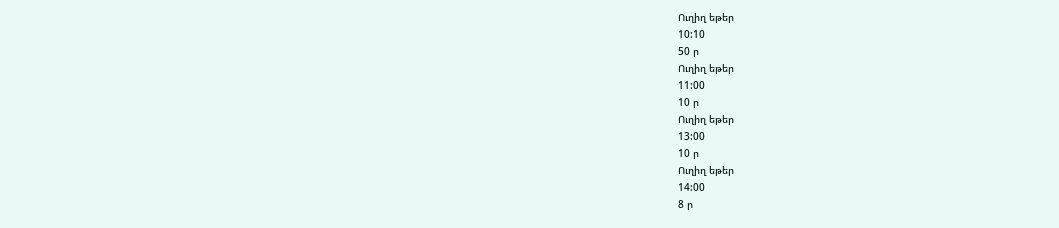Ուղիղ եթեր
10:10
50 ր
Ուղիղ եթեր
11:00
10 ր
Ուղիղ եթեր
13:00
10 ր
Ուղիղ եթեր
14:00
8 ր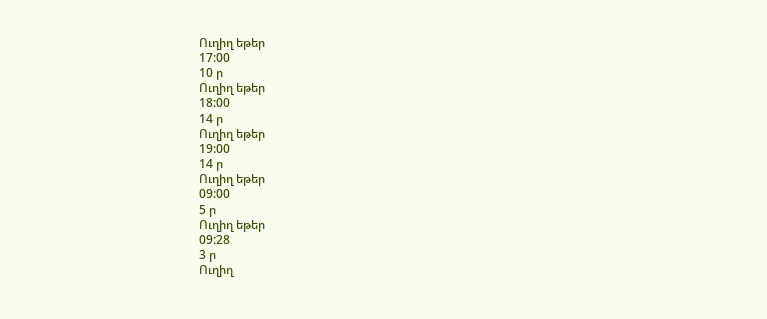Ուղիղ եթեր
17:00
10 ր
Ուղիղ եթեր
18:00
14 ր
Ուղիղ եթեր
19:00
14 ր
Ուղիղ եթեր
09:00
5 ր
Ուղիղ եթեր
09:28
3 ր
Ուղիղ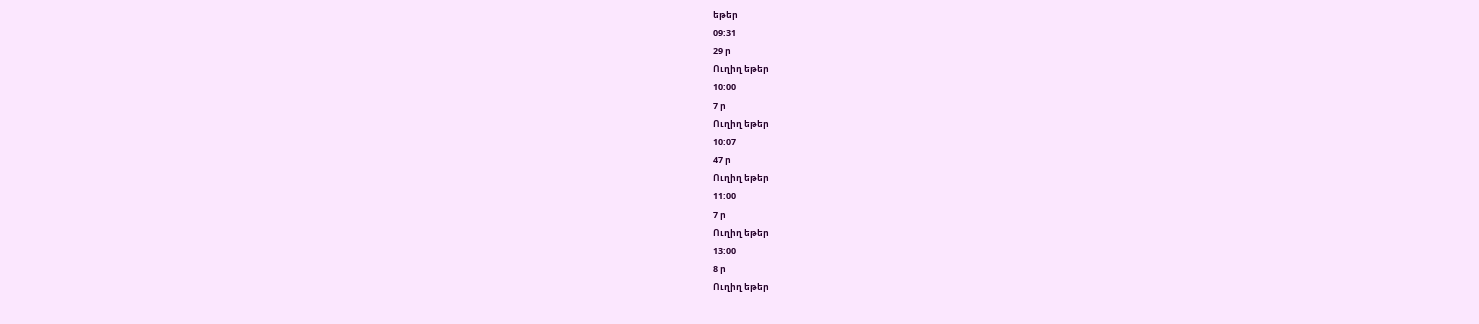եթեր
09:31
29 ր
Ուղիղ եթեր
10:00
7 ր
Ուղիղ եթեր
10:07
47 ր
Ուղիղ եթեր
11:00
7 ր
Ուղիղ եթեր
13:00
8 ր
Ուղիղ եթեր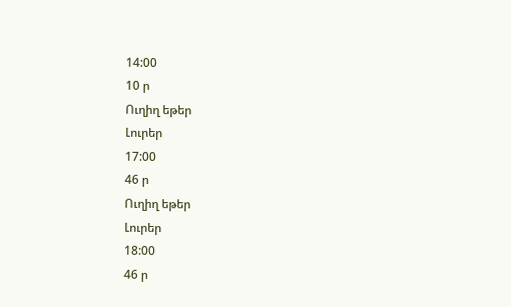14:00
10 ր
Ուղիղ եթեր
Լուրեր
17:00
46 ր
Ուղիղ եթեր
Լուրեր
18:00
46 ր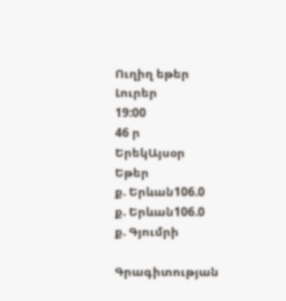Ուղիղ եթեր
Լուրեր
19:00
46 ր
ԵրեկԱյսօր
Եթեր
ք. Երևան106.0
ք. Երևան106.0
ք. Գյումրի

Գրագիտության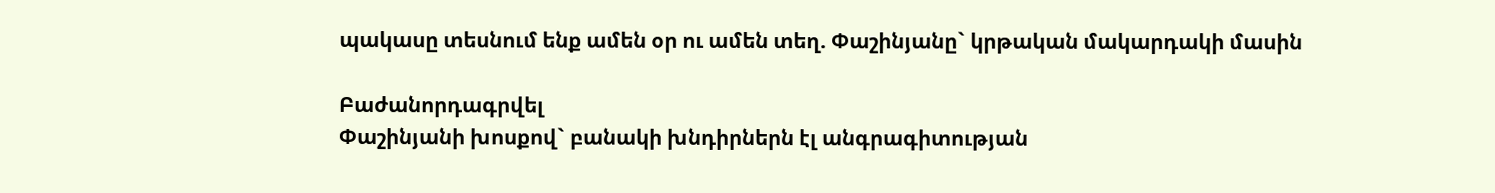պակասը տեսնում ենք ամեն օր ու ամեն տեղ. Փաշինյանը` կրթական մակարդակի մասին

Բաժանորդագրվել
Փաշինյանի խոսքով` բանակի խնդիրներն էլ անգրագիտության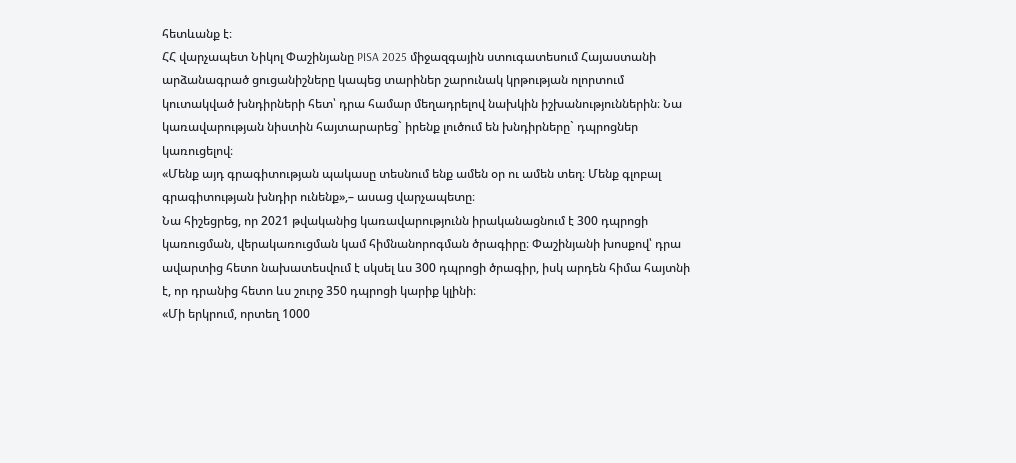հետևանք է։
ՀՀ վարչապետ Նիկոլ Փաշինյանը PISA 2025 միջազգային ստուգատեսում Հայաստանի արձանագրած ցուցանիշները կապեց տարիներ շարունակ կրթության ոլորտում կուտակված խնդիրների հետ՝ դրա համար մեղադրելով նախկին իշխանություններին։ Նա կառավարության նիստին հայտարարեց` իրենք լուծում են խնդիրները` դպրոցներ կառուցելով։
«Մենք այդ գրագիտության պակասը տեսնում ենք ամեն օր ու ամեն տեղ։ Մենք գլոբալ գրագիտության խնդիր ունենք»,– ասաց վարչապետը։
Նա հիշեցրեց, որ 2021 թվականից կառավարությունն իրականացնում է 300 դպրոցի կառուցման, վերակառուցման կամ հիմնանորոգման ծրագիրը։ Փաշինյանի խոսքով՝ դրա ավարտից հետո նախատեսվում է սկսել ևս 300 դպրոցի ծրագիր, իսկ արդեն հիմա հայտնի է, որ դրանից հետո ևս շուրջ 350 դպրոցի կարիք կլինի։
«Մի երկրում, որտեղ 1000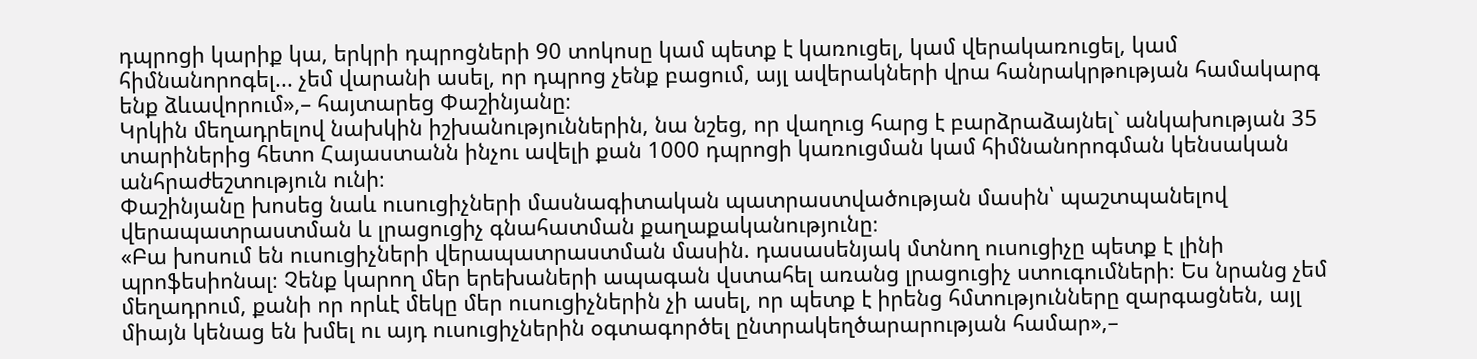դպրոցի կարիք կա, երկրի դպրոցների 90 տոկոսը կամ պետք է կառուցել, կամ վերակառուցել, կամ հիմնանորոգել... չեմ վարանի ասել, որ դպրոց չենք բացում, այլ ավերակների վրա հանրակրթության համակարգ ենք ձևավորում»,– հայտարեց Փաշինյանը։
Կրկին մեղադրելով նախկին իշխանություններին, նա նշեց, որ վաղուց հարց է բարձրաձայնել` անկախության 35 տարիներից հետո Հայաստանն ինչու ավելի քան 1000 դպրոցի կառուցման կամ հիմնանորոգման կենսական անհրաժեշտություն ունի։
Փաշինյանը խոսեց նաև ուսուցիչների մասնագիտական պատրաստվածության մասին՝ պաշտպանելով վերապատրաստման և լրացուցիչ գնահատման քաղաքականությունը։
«Բա խոսում են ուսուցիչների վերապատրաստման մասին. դասասենյակ մտնող ուսուցիչը պետք է լինի պրոֆեսիոնալ։ Չենք կարող մեր երեխաների ապագան վստահել առանց լրացուցիչ ստուգումների։ Ես նրանց չեմ մեղադրում, քանի որ որևէ մեկը մեր ուսուցիչներին չի ասել, որ պետք է իրենց հմտությունները զարգացնեն, այլ միայն կենաց են խմել ու այդ ուսուցիչներին օգտագործել ընտրակեղծարարության համար»,–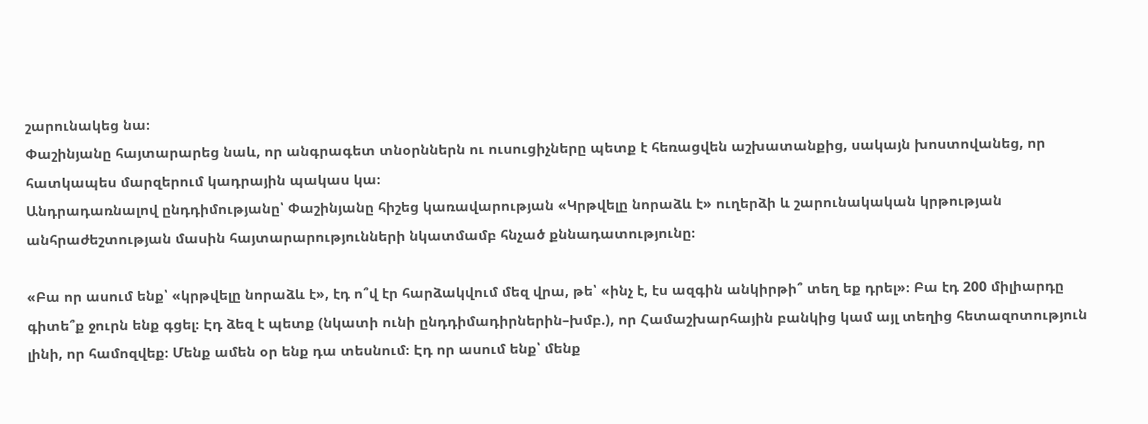շարունակեց նա։
Փաշինյանը հայտարարեց նաև, որ անգրագետ տնօրններն ու ուսուցիչները պետք է հեռացվեն աշխատանքից, սակայն խոստովանեց, որ հատկապես մարզերում կադրային պակաս կա։
Անդրադառնալով ընդդիմությանը՝ Փաշինյանը հիշեց կառավարության «Կրթվելը նորաձև է» ուղերձի և շարունակական կրթության անհրաժեշտության մասին հայտարարությունների նկատմամբ հնչած քննադատությունը։

«Բա որ ասում ենք՝ «կրթվելը նորաձև է», էդ ո՞վ էր հարձակվում մեզ վրա, թե՝ «ինչ է, էս ազգին անկիրթի՞ տեղ եք դրել»։ Բա էդ 200 միլիարդը գիտե՞ք ջուրն ենք գցել։ Էդ ձեզ է պետք (նկատի ունի ընդդիմադիրներին–խմբ.), որ Համաշխարհային բանկից կամ այլ տեղից հետազոտություն լինի, որ համոզվեք։ Մենք ամեն օր ենք դա տեսնում։ Էդ որ ասում ենք՝ մենք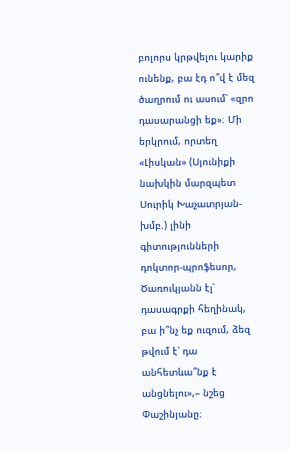բոլորս կրթվելու կարիք ունենք, բա էդ ո՞վ է մեզ ծաղրում ու ասում՝ «զրո դասարանցի եք»։ Մի երկրում, որտեղ «Լիսկան» (Սյունիքի նախկին մարզպետ Սուրիկ Խաչատրյան-խմբ.) լինի գիտությունների դոկտոր-պրոֆեսոր, Ծառուկյանն էլ՝ դասագրքի հեղինակ, բա ի՞նչ եք ուզում, ձեզ թվում է՝ դա անհետևա՞նք է անցնելու»,– նշեց Փաշինյանը։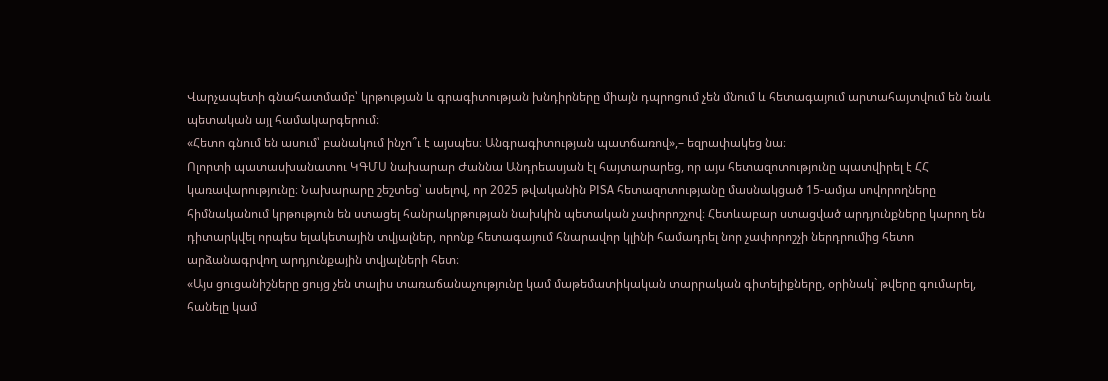Վարչապետի գնահատմամբ՝ կրթության և գրագիտության խնդիրները միայն դպրոցում չեն մնում և հետագայում արտահայտվում են նաև պետական այլ համակարգերում։
«Հետո գնում են ասում՝ բանակում ինչո՞ւ է այսպես։ Անգրագիտության պատճառով»,– եզրափակեց նա։
Ոլորտի պատասխանատու ԿԳՄՍ նախարար Ժաննա Անդրեասյան էլ հայտարարեց, որ այս հետազոտությունը պատվիրել է ՀՀ կառավարությունը։ Նախարարը շեշտեց՝ ասելով, որ 2025 թվականին PISA հետազոտությանը մասնակցած 15-ամյա սովորողները հիմնականում կրթություն են ստացել հանրակրթության նախկին պետական չափորոշչով։ Հետևաբար ստացված արդյունքները կարող են դիտարկվել որպես ելակետային տվյալներ, որոնք հետագայում հնարավոր կլինի համադրել նոր չափորոշչի ներդրումից հետո արձանագրվող արդյունքային տվյալների հետ։
«Այս ցուցանիշները ցույց չեն տալիս տառաճանաչությունը կամ մաթեմատիկական տարրական գիտելիքները, օրինակ` թվերը գումարել, հանելը կամ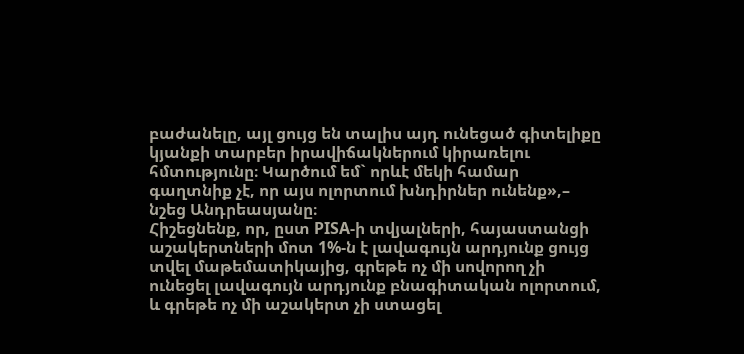բաժանելը, այլ ցույց են տալիս այդ ունեցած գիտելիքը կյանքի տարբեր իրավիճակներում կիրառելու հմտությունը։ Կարծում եմ` որևէ մեկի համար գաղտնիք չէ, որ այս ոլորտում խնդիրներ ունենք»,– նշեց Անդրեասյանը։
Հիշեցնենք, որ, ըստ PISA-ի տվյալների, հայաստանցի աշակերտների մոտ 1%-ն է լավագույն արդյունք ցույց տվել մաթեմատիկայից, գրեթե ոչ մի սովորող չի ունեցել լավագույն արդյունք բնագիտական ոլորտում, և գրեթե ոչ մի աշակերտ չի ստացել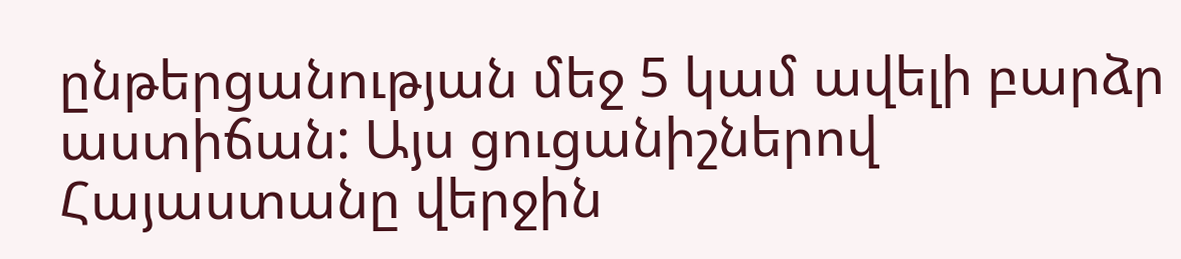ընթերցանության մեջ 5 կամ ավելի բարձր աստիճան: Այս ցուցանիշներով Հայաստանը վերջին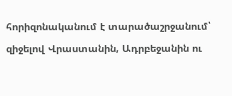հորիզոնականում է տարածաշրջանում՝ զիջելով Վրաստանին, Ադրբեջանին ու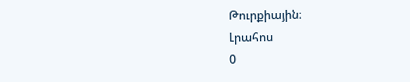Թուրքիային։
Լրահոս
0